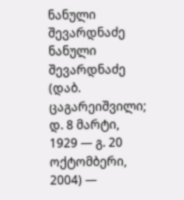ნანული შევარდნაძე
ნანული შევარდნაძე (დაბ. ცაგარეიშვილი; დ. 8 მარტი, 1929 — გ. 20 ოქტომბერი, 2004) —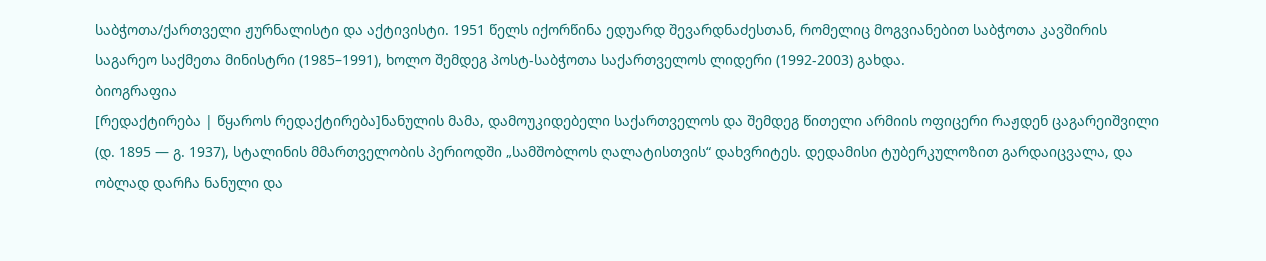საბჭოთა/ქართველი ჟურნალისტი და აქტივისტი. 1951 წელს იქორწინა ედუარდ შევარდნაძესთან, რომელიც მოგვიანებით საბჭოთა კავშირის საგარეო საქმეთა მინისტრი (1985–1991), ხოლო შემდეგ პოსტ-საბჭოთა საქართველოს ლიდერი (1992-2003) გახდა.
ბიოგრაფია
[რედაქტირება | წყაროს რედაქტირება]ნანულის მამა, დამოუკიდებელი საქართველოს და შემდეგ წითელი არმიის ოფიცერი რაჟდენ ცაგარეიშვილი (დ. 1895 — გ. 1937), სტალინის მმართველობის პერიოდში „სამშობლოს ღალატისთვის“ დახვრიტეს. დედამისი ტუბერკულოზით გარდაიცვალა, და ობლად დარჩა ნანული და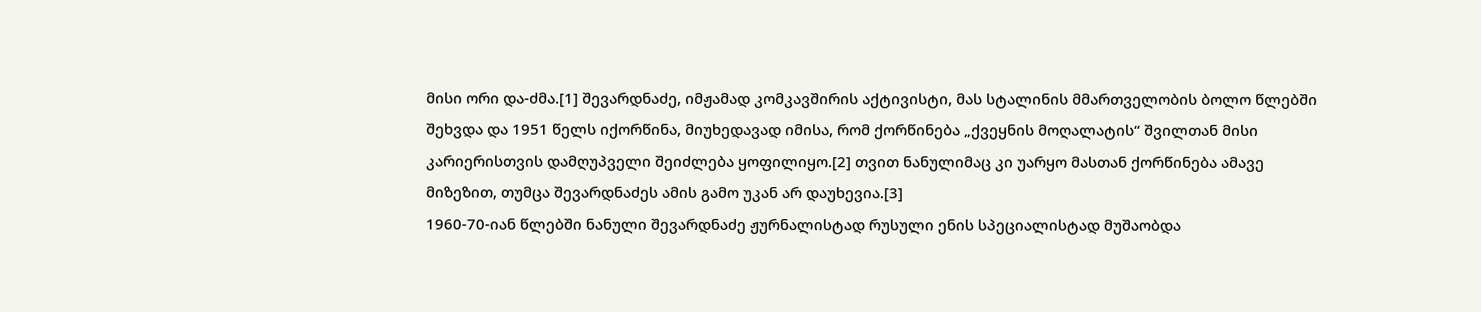მისი ორი და-ძმა.[1] შევარდნაძე, იმჟამად კომკავშირის აქტივისტი, მას სტალინის მმართველობის ბოლო წლებში შეხვდა და 1951 წელს იქორწინა, მიუხედავად იმისა, რომ ქორწინება „ქვეყნის მოღალატის“ შვილთან მისი კარიერისთვის დამღუპველი შეიძლება ყოფილიყო.[2] თვით ნანულიმაც კი უარყო მასთან ქორწინება ამავე მიზეზით, თუმცა შევარდნაძეს ამის გამო უკან არ დაუხევია.[3]
1960-70-იან წლებში ნანული შევარდნაძე ჟურნალისტად რუსული ენის სპეციალისტად მუშაობდა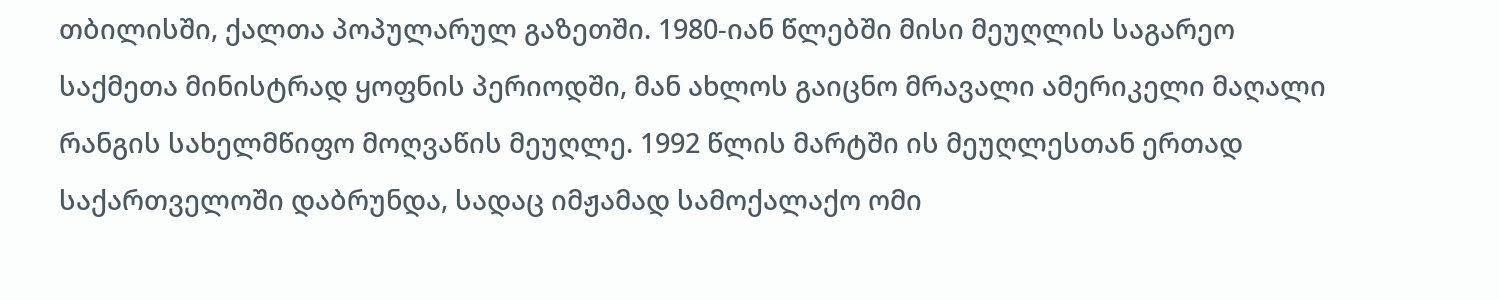თბილისში, ქალთა პოპულარულ გაზეთში. 1980-იან წლებში მისი მეუღლის საგარეო საქმეთა მინისტრად ყოფნის პერიოდში, მან ახლოს გაიცნო მრავალი ამერიკელი მაღალი რანგის სახელმწიფო მოღვაწის მეუღლე. 1992 წლის მარტში ის მეუღლესთან ერთად საქართველოში დაბრუნდა, სადაც იმჟამად სამოქალაქო ომი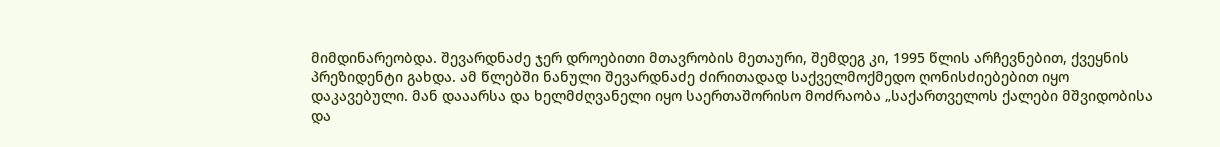მიმდინარეობდა. შევარდნაძე ჯერ დროებითი მთავრობის მეთაური, შემდეგ კი, 1995 წლის არჩევნებით, ქვეყნის პრეზიდენტი გახდა. ამ წლებში ნანული შევარდნაძე ძირითადად საქველმოქმედო ღონისძიებებით იყო დაკავებული. მან დააარსა და ხელმძღვანელი იყო საერთაშორისო მოძრაობა „საქართველოს ქალები მშვიდობისა და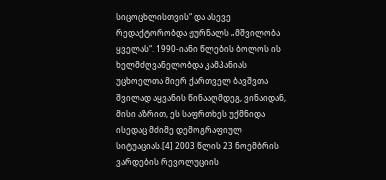სიცოცხლისთვის“ და ასევე რედაქტორობდა ჟურნალს „მშვილობა ყველას“. 1990-იანი წლების ბოლოს ის ხელმძღვანელობდა კამპანიას უცხოელთა მიერ ქართველ ბავშვთა შვილად აყვანის წინააღმდეგ, ვინაიდან, მისი აზრით, ეს საფრთხეს უქმნიდა ისედაც მძიმე დემოგრაფიულ სიტუაციას.[4] 2003 წლის 23 ნოემბრის ვარდების რევოლუციის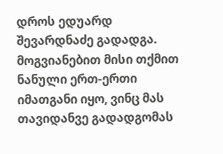დროს ედუარდ შევარდნაძე გადადგა. მოგვიანებით მისი თქმით ნანული ერთ-ერთი იმათგანი იყო, ვინც მას თავიდანვე გადადგომას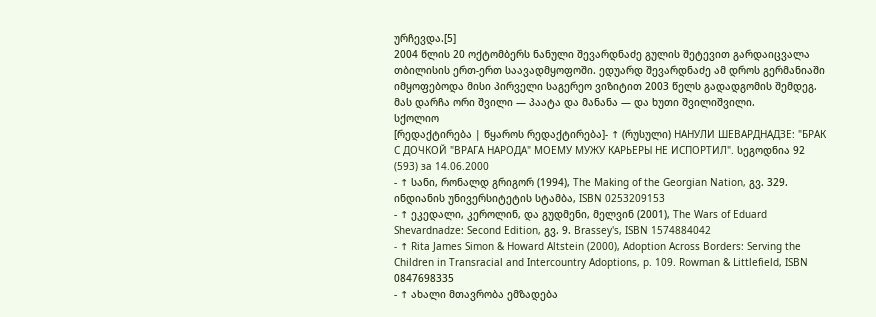ურჩევდა.[5]
2004 წლის 20 ოქტომბერს ნანული შევარდნაძე გულის შეტევით გარდაიცვალა თბილისის ერთ-ერთ საავადმყოფოში. ედუარდ შევარდნაძე ამ დროს გერმანიაში იმყოფებოდა მისი პირველი საგერეო ვიზიტით 2003 წელს გადადგომის შემდეგ. მას დარჩა ორი შვილი — პაატა და მანანა — და ხუთი შვილიშვილი.
სქოლიო
[რედაქტირება | წყაროს რედაქტირება]- ↑ (რუსული) НАНУЛИ ШЕВАРДНАДЗЕ: "БРАК С ДОЧКОЙ "ВРАГА НАРОДА" МОЕМУ МУЖУ КАРЬЕРЫ НЕ ИСПОРТИЛ". სეგოდნია 92 (593) за 14.06.2000
- ↑ სანი, რონალდ გრიგორ (1994), The Making of the Georgian Nation, გვ. 329. ინდიანის უნივერსიტეტის სტამბა, ISBN 0253209153
- ↑ ეკედალი, კეროლინ, და გუდმენი, მელვინ (2001), The Wars of Eduard Shevardnadze: Second Edition, გვ. 9. Brassey's, ISBN 1574884042
- ↑ Rita James Simon & Howard Altstein (2000), Adoption Across Borders: Serving the Children in Transracial and Intercountry Adoptions, p. 109. Rowman & Littlefield, ISBN 0847698335
- ↑ ახალი მთავრობა ემზადება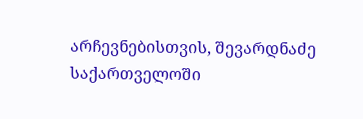არჩევნებისთვის, შევარდნაძე საქართველოში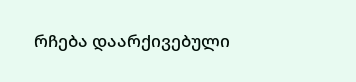რჩება დაარქივებული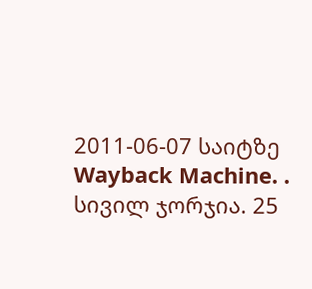2011-06-07 საიტზე Wayback Machine. . სივილ ჯორჯია. 25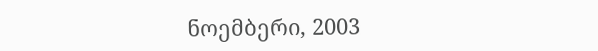ნოემბერი, 2003